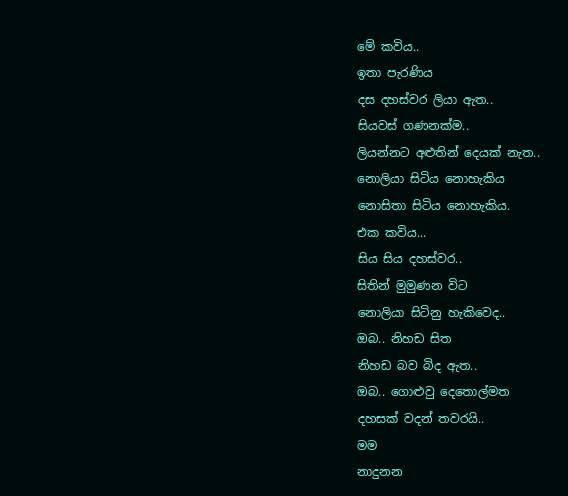මේ කවිය..
ඉතා පැරණිය
දස දහස්වර ලියා ඇත..
සියවස් ගණනක්ම..
ලියන්නට අළුතින් දෙයක් නැත..
නොලියා සිටිය නොහැකිය
නොසිතා සිටිය නොහැකිය.
එක කවිය...
සිය සිය දහස්වර..
සිතින් මුමුණන විට
නොලියා සිටිනු හැකිවෙද..
ඔබ.. නිහඩ සිත
නිහඩ බව බිද ඇත..
ඔබ.. ගොළුවු දෙතොල්මත
දහසක් වදන් තවරයි..
මම
නාදුනන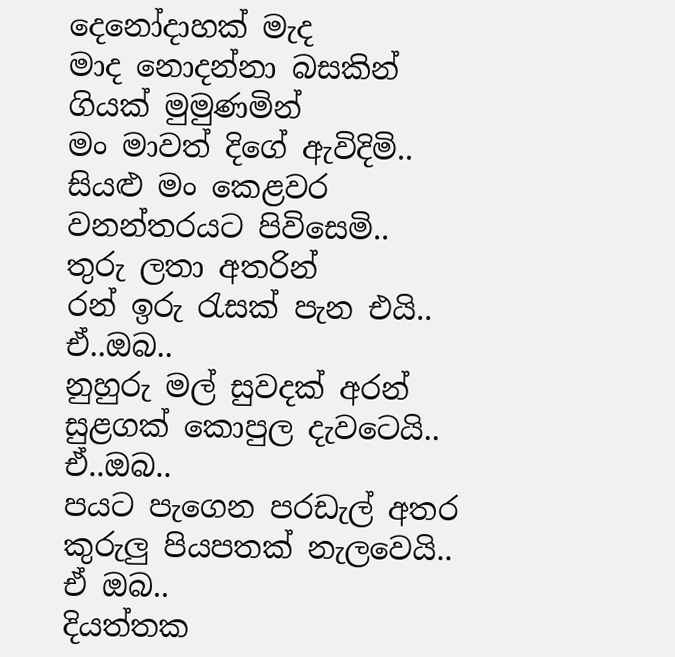දෙනෝදාහක් මැද
මාද නොදන්නා බසකින්
ගියක් මුමුණමින්
මං මාවත් දිගේ ඇවිදිමි..
සියළු මං කෙළවර
වනන්තරයට පිවිසෙමි..
තුරු ලතා අතරින්
රන් ඉරු රැසක් පැන එයි..
ඒ..ඔබ..
නුහුරු මල් සුවදක් අරන්
සුළගක් කොපුල දැවටෙයි..
ඒ..ඔබ..
පයට පැගෙන පරඩැල් අතර
කුරුලු පියපතක් නැලවෙයි..
ඒ ඔබ..
දියත්තක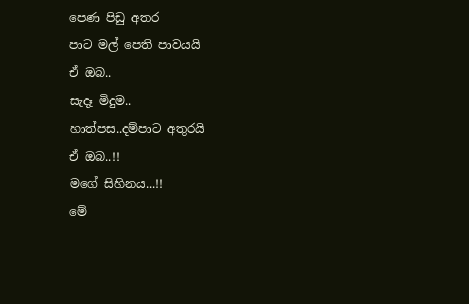පෙණ පිඩු අතර
පාට මල් පෙති පාවයයි
ඒ ඔබ..
සැදෑ මිදුම..
හාත්පස..දම්පාට අතුරයි
ඒ ඔබ..!!
මගේ සිහිනය...!!
මේ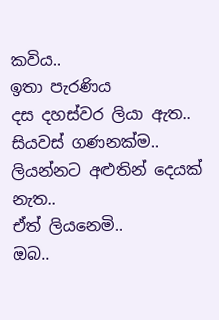කවිය..
ඉතා පැරණිය
දස දහස්වර ලියා ඇත..
සියවස් ගණනක්ම..
ලියන්නට අළුතින් දෙයක් නැත..
ඒත් ලියනෙමි..
ඔබ..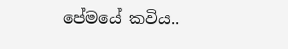පේමයේ කවිය..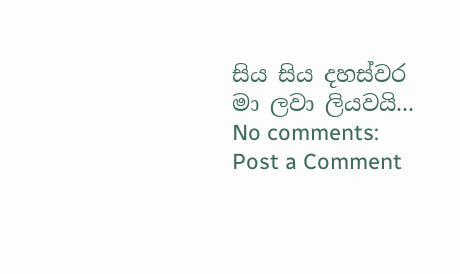සිය සිය දහස්වර
මා ලවා ලියවයි...
No comments:
Post a Comment